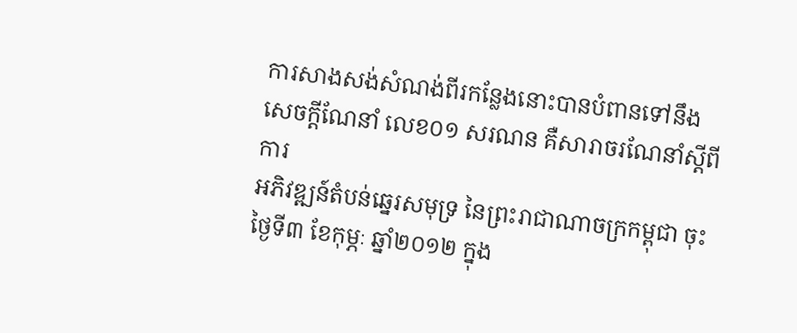ការសាងសង់សំណង់ពីរកន្លែងនោះបានបំពានទៅនឹង សេចក្តីណែនាំ លេខ០១ សរណន គឺសារាចរណែនាំស្តីពីការ
អភិវឌ្ឍន៍តំបន់ឆ្នេរសមុទ្រ នៃព្រះរាជាណាចក្រកម្ពុជា ចុះថ្ងៃទី៣ ខែកុម្ភៈ ឆ្នាំ២០១២ ក្នុង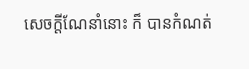សេចក្តីណែនាំនោះ ក៏ បានកំណត់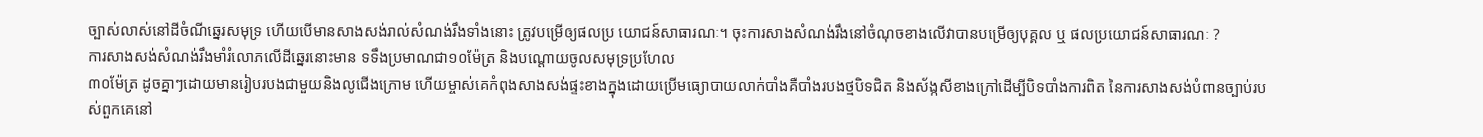ច្បាស់លាស់នៅដីចំណីឆ្នេរសមុទ្រ ហើយបើមានសាងសង់រាល់សំណង់រឹងទាំងនោះ ត្រូវបម្រើឲ្យផលប្រ យោជន៍សាធារណៈ។ ចុះការសាងសំណង់រឹងនៅចំណុចខាងលើវាបានបម្រើឲ្យបុគ្គល ឬ ផលប្រយោជន៍សាធារណៈ ?
ការសាងសង់សំណង់រឹងមាំរំលោភលើដីឆ្នេរនោះមាន ទទឹងប្រមាណជា១០ម៉ែត្រ និងបណ្តោយចូលសមុទ្រប្រហែល
៣០ម៉ែត្រ ដូចគ្នាៗដោយមានរៀបរបងជាមួយនិងលូជើងក្រោម ហើយម្ចាស់គេកំពុងសាងសង់ផ្ទះខាងក្នុងដោយប្រើមធ្យោបាយលាក់បាំងគឺបាំងរបងថ្មបិទជិត និងស័ង្កសីខាងក្រៅដើម្បីបិទបាំងការពិត នៃការសាងសង់បំពានច្បាប់របស់ពួកគេនៅ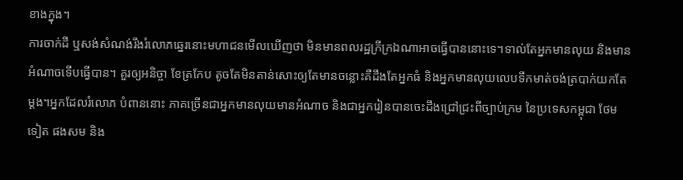ខាងក្នុង។
ការចាក់ដី ឬសង់សំណង់រឹងរំលោភឆ្នេរនោះមហាជនមើលឃើញថា មិនមានពលរដ្ឋក្រីក្រឯណាអាចធ្វើបាននោះទេ។ទាល់តែអ្នកមានលុយ និងមានអំណាចទើបធ្វើបាន។ គួរឲ្យអនិច្ចា ខែត្រកែប តូចតែមិនតាន់សោះឲ្យតែមានចន្លោះគឺដឹងតែអ្នកធំ និងអ្នកមានលុយលេបទឹកមាត់ចង់ត្របាក់យកតែម្តង។អ្នកដែលរំលោភ បំពាននោះ ភាគច្រើនជាអ្នកមានលុយមានអំណាច និងជាអ្នករៀនបានចេះដឹងជ្រៅជ្រះពីច្បាប់ក្រម នៃប្រទេសកម្ពុជា ថែមទៀត ផងសម និង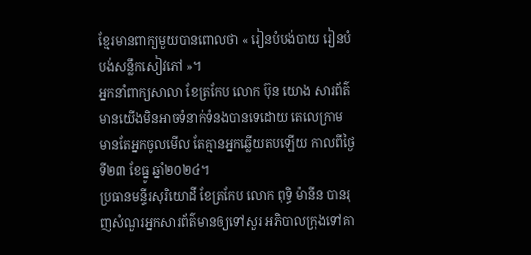ខ្មែរមានពាក្យមួយបានពោលថា « រៀនបំបង់បាយ រៀនបំបង់សន្លឹកសៀវភៅ »។
អ្នកនាំពាក្យសាលា ខែត្រកែប លោក ប៊ុន យោង សារព័ត៌មានយើងមិនអាចទំនាក់ទំនងបានទេដោយ តេលេក្រាម មានតែអ្នកចូលមើល តែគ្មានអ្នកឆ្លើយតបឡើយ កាលពីថ្ងៃទី២៣ ខែធ្នូ ឆ្នាំ២០២៤។
ប្រធានមន្ទីរសុរិយោដី ខែត្រកែប លោក ពុទ្ធិ ម៉ានីន បានរុញសំណួរអ្នកសារព័ត៌មានឲ្យទៅសួរ អភិបាលក្រុងទៅគា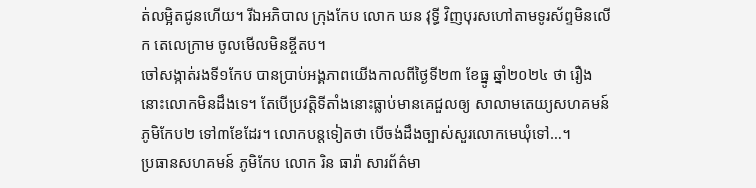ត់លម្អិតជូនហើយ។ រីឯអភិបាល ក្រុងកែប លោក ឃន វុទ្ធី វិញបុរសហៅតាមទូរស័ព្ទមិនលើក តេលេក្រាម ចូលមើលមិនខ្ចីតប។
ចៅសង្កាត់រងទី១កែប បានប្រាប់អង្គភាពយើងកាលពីថ្ងៃទី២៣ ខែធ្នូ ឆ្នាំ២០២៤ ថា រឿងនោះលោកមិនដឹងទេ។ តែបើប្រវត្តិទីតាំងនោះធ្លាប់មានគេជួលឲ្យ សាលាមតេយ្យសហគមន៍ ភូមិកែប២ ទៅ៣ខែដែរ។ លោកបន្តទៀតថា បើចង់ដឹងច្បាស់សួរលោកមេឃុំទៅ…។
ប្រធានសហគមន៍ ភូមិកែប លោក រិន ធារ៉ា សារព័ត៌មា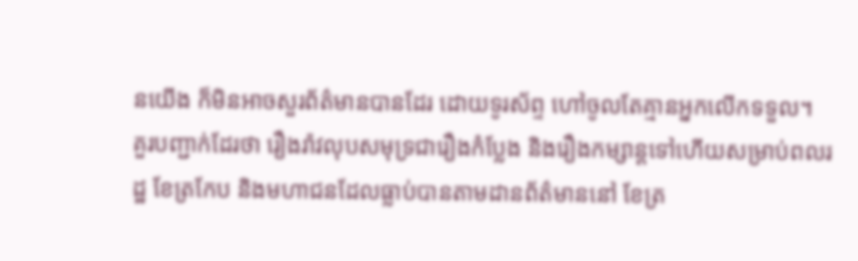នយើង ក៏មិនអាចសួរព័ត៌មានបានដែរ ដោយទូរស័ព្ទ ហៅចូលតែគ្មានអ្នកលើកទទួល។
គួរបញ្ជាក់ដែរថា រឿងរ៉ាវលុបសមុទ្រជារឿងកំប្លែង និងរឿងកម្សាន្តទៅហើយសម្រាប់ពលរដ្ឋ ខែត្រកែប និងមហាជនដែលធ្លាប់បានតាមដានព័ត៌មាននៅ ខែត្រ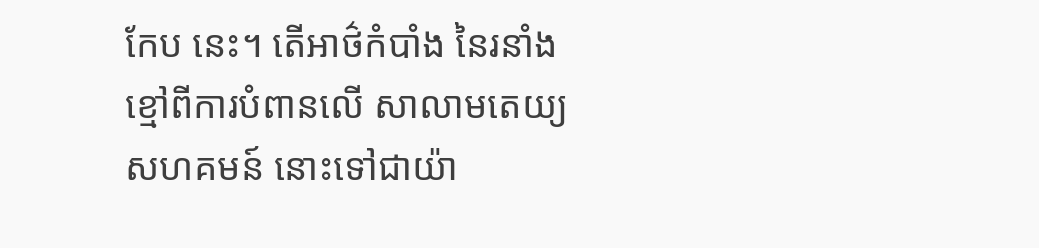កែប នេះ។ តើអាថ៌កំបាំង នៃរនាំងខ្មៅពីការបំពានលើ សាលាមតេយ្យសហគមន៍ នោះទៅជាយ៉ា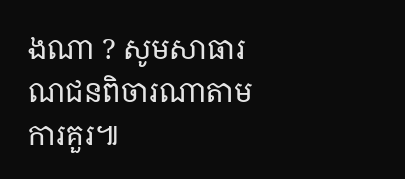ងណា ? សូមសាធារណជនពិចារណាតាមការគួរ៕